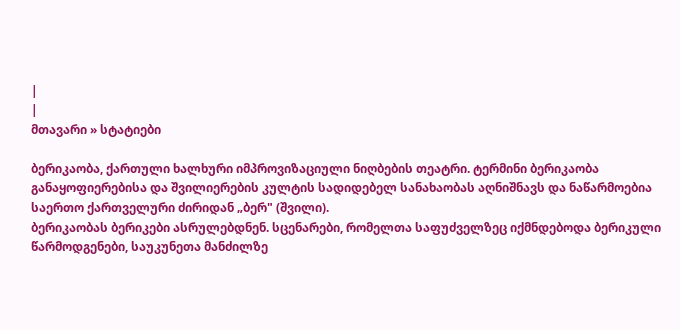|
|
მთავარი » სტატიები

ბერიკაობა, ქართული ხალხური იმპროვიზაციული ნიღბების თეატრი. ტერმინი ბერიკაობა განაყოფიერებისა და შვილიერების კულტის სადიდებელ სანახაობას აღნიშნავს და ნაწარმოებია საერთო ქართველური ძირიდან „ბერ" (შვილი).
ბერიკაობას ბერიკები ასრულებდნენ. სცენარები, რომელთა საფუძველზეც იქმნდებოდა ბერიკული წარმოდგენები, საუკუნეთა მანძილზე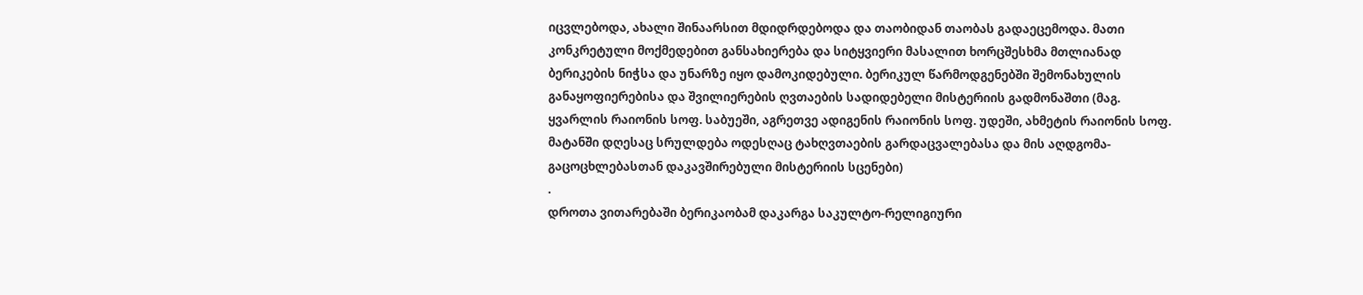იცვლებოდა, ახალი შინაარსით მდიდრდებოდა და თაობიდან თაობას გადაეცემოდა. მათი კონკრეტული მოქმედებით განსახიერება და სიტყვიერი მასალით ხორცშესხმა მთლიანად ბერიკების ნიჭსა და უნარზე იყო დამოკიდებული. ბერიკულ წარმოდგენებში შემონახულის განაყოფიერებისა და შვილიერების ღვთაების სადიდებელი მისტერიის გადმონაშთი (მაგ. ყვარლის რაიონის სოფ. საბუეში, აგრეთვე ადიგენის რაიონის სოფ. უდეში, ახმეტის რაიონის სოფ. მატანში დღესაც სრულდება ოდესღაც ტახღვთაების გარდაცვალებასა და მის აღდგომა-გაცოცხლებასთან დაკავშირებული მისტერიის სცენები)
.
დროთა ვითარებაში ბერიკაობამ დაკარგა საკულტო-რელიგიური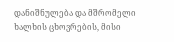დანიშნულება და მშრომელი ხალხის ცხოვრების, მისი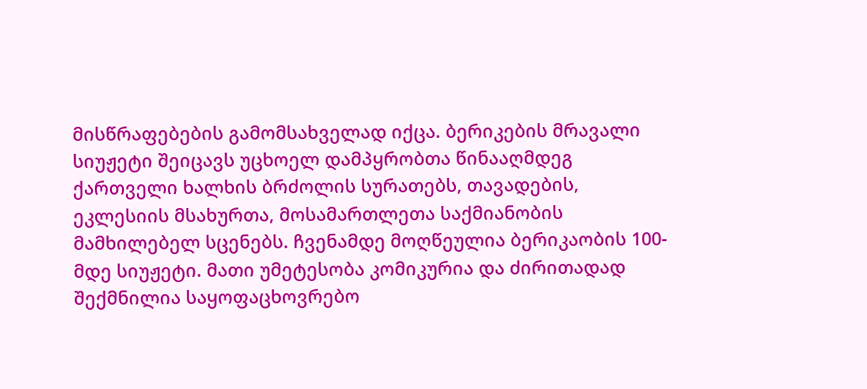მისწრაფებების გამომსახველად იქცა. ბერიკების მრავალი სიუჟეტი შეიცავს უცხოელ დამპყრობთა წინააღმდეგ ქართველი ხალხის ბრძოლის სურათებს, თავადების, ეკლესიის მსახურთა, მოსამართლეთა საქმიანობის მამხილებელ სცენებს. ჩვენამდე მოღწეულია ბერიკაობის 100-მდე სიუჟეტი. მათი უმეტესობა კომიკურია და ძირითადად შექმნილია საყოფაცხოვრებო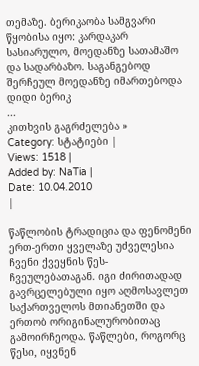თემაზე. ბერიკაობა სამგვარი წყობისა იყო: კარდაკარ სასიარულო, მოედანზე სათამაშო და სადარბაზო. საგანგებოდ შერჩეულ მოედანზე იმართებოდა დიდი ბერიკ
...
კითხვის გაგრძელება »
Category: სტატიები |
Views: 1518 |
Added by: NaTia |
Date: 10.04.2010
|

წაწლობის ტრადიცია და ფენომენი ერთ-ერთი ყველაზე უძველესია ჩვენი ქვეყნის წეს-ჩვეულებათაგან. იგი ძირითადად გავრცელებული იყო აღმოსავლეთ საქართველოს მთიანეთში და ერთობ ორიგინალურობითაც გამოირჩეოდა. წაწლები, როგორც წესი, იყვნენ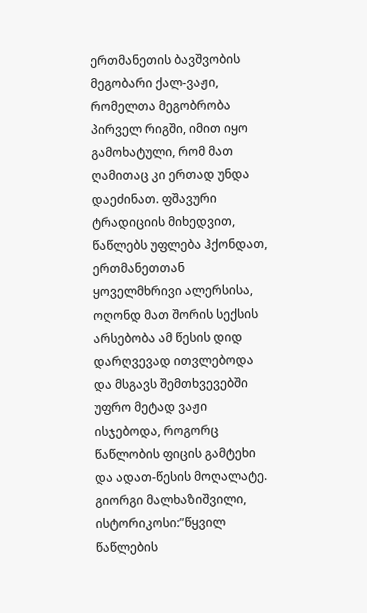ერთმანეთის ბავშვობის მეგობარი ქალ-ვაჟი, რომელთა მეგობრობა პირველ რიგში, იმით იყო გამოხატული, რომ მათ ღამითაც კი ერთად უნდა დაეძინათ. ფშავური ტრადიციის მიხედვით, წაწლებს უფლება ჰქონდათ, ერთმანეთთან ყოველმხრივი ალერსისა, ოღონდ მათ შორის სექსის არსებობა ამ წესის დიდ დარღვევად ითვლებოდა და მსგავს შემთხვევებში უფრო მეტად ვაჟი ისჯებოდა, როგორც წაწლობის ფიცის გამტეხი და ადათ-წესის მოღალატე.
გიორგი მალხაზიშვილი, ისტორიკოსი:”წყვილ წაწლების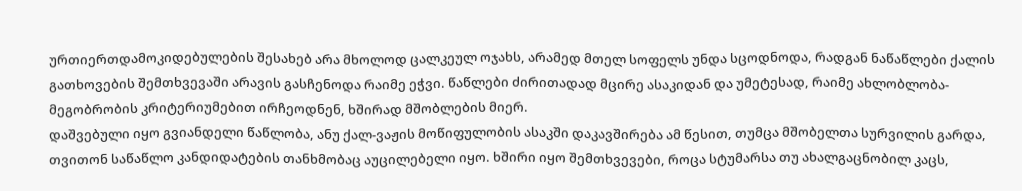ურთიერთდამოკიდებულების შესახებ არა მხოლოდ ცალკეულ ოჯახს, არამედ მთელ სოფელს უნდა სცოდნოდა, რადგან ნაწაწლები ქალის გათხოვების შემთხვევაში არავის გასჩენოდა რაიმე ეჭვი. წაწლები ძირითადად მცირე ასაკიდან და უმეტესად, რაიმე ახლობლობა-მეგობრობის კრიტერიუმებით ირჩეოდნენ, ხშირად მშობლების მიერ.
დაშვებული იყო გვიანდელი წაწლობა, ანუ ქალ-ვაჟის მოწიფულობის ასაკში დაკავშირება ამ წესით, თუმცა მშობელთა სურვილის გარდა, თვითონ საწაწლო კანდიდატების თანხმობაც აუცილებელი იყო. ხშირი იყო შემთხვევები, როცა სტუმარსა თუ ახალგაცნობილ კაცს,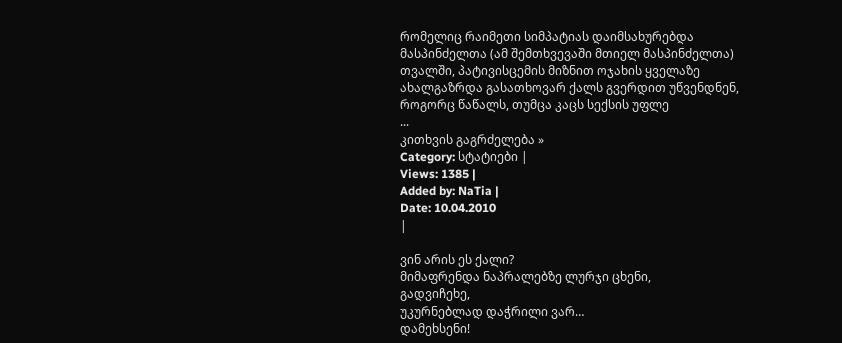რომელიც რაიმეთი სიმპატიას დაიმსახურებდა მასპინძელთა (ამ შემთხვევაში მთიელ მასპინძელთა) თვალში, პატივისცემის მიზნით ოჯახის ყველაზე ახალგაზრდა გასათხოვარ ქალს გვერდით უწვენდნენ, როგორც წაწალს, თუმცა კაცს სექსის უფლე
...
კითხვის გაგრძელება »
Category: სტატიები |
Views: 1385 |
Added by: NaTia |
Date: 10.04.2010
|

ვინ არის ეს ქალი?
მიმაფრენდა ნაპრალებზე ლურჯი ცხენი,
გადვიჩეხე,
უკურნებლად დაჭრილი ვარ…
დამეხსენი!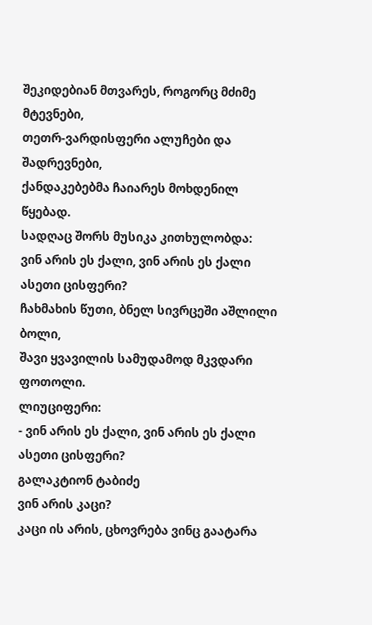შეკიდებიან მთვარეს, როგორც მძიმე მტევნები,
თეთრ-ვარდისფერი ალუჩები და შადრევნები,
ქანდაკებებმა ჩაიარეს მოხდენილ წყებად.
სადღაც შორს მუსიკა კითხულობდა:
ვინ არის ეს ქალი, ვინ არის ეს ქალი
ასეთი ცისფერი?
ჩახმახის წუთი, ბნელ სივრცეში აშლილი ბოლი,
შავი ყვავილის სამუდამოდ მკვდარი ფოთოლი.
ლიუციფერი:
- ვინ არის ეს ქალი, ვინ არის ეს ქალი
ასეთი ცისფერი?
გალაკტიონ ტაბიძე
ვინ არის კაცი?
კაცი ის არის, ცხოვრება ვინც გაატარა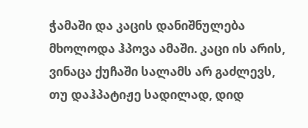ჭამაში და კაცის დანიშნულება მხოლოდა ჰპოვა ამაში. კაცი ის არის, ვინაცა ქუჩაში სალამს არ გაძლევს, თუ დაჰპატიჟე სადილად, დიდ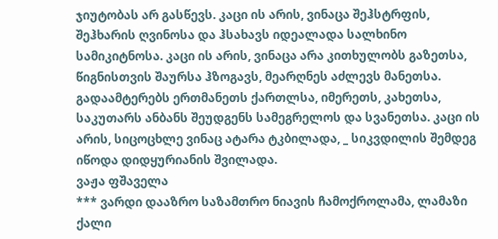ჯიუტობას არ გასწევს. კაცი ის არის, ვინაცა შეჰსტრფის, შეჰხარის ღვინოსა და ჰსახავს იდეალადა სალხინო სამიკიტნოსა. კაცი ის არის, ვინაცა არა კითხულობს გაზეთსა, წიგნისთვის შაურსა ჰზოგავს, მეარღნეს აძლევს მანეთსა. გადაამტერებს ერთმანეთს ქართლსა, იმერეთს, კახეთსა, საკუთარს ანბანს შეუდგენს სამეგრელოს და სვანეთსა. კაცი ის არის, სიცოცხლე ვინაც ატარა ტკბილადა, _ სიკვდილის შემდეგ იწოდა დიდყურიანის შვილადა.
ვაჟა ფშაველა
*** ვარდი დააზრო საზამთრო ნიავის ჩამოქროლამა, ლამაზი ქალი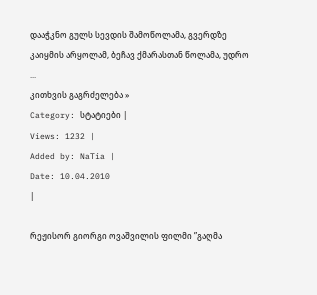დააჭკნო გულს სევდის შამოწოლამა, გვერდზე კაიყმის არყოლამ, ბეჩავ ქმარასთან წოლამა, უდრო
...
კითხვის გაგრძელება »
Category: სტატიები |
Views: 1232 |
Added by: NaTia |
Date: 10.04.2010
|

რეჟისორ გიორგი ოვაშვილის ფილმი ”გაღმა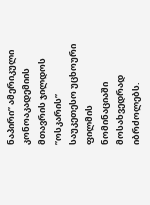ნაპირი” ამერიკული კონოაკადემიის მთავრის ჯილდოს ”ოსკარის” საუკეთესო უცხოური ფილმის ნომინაციაში მოსახვედრად იბრძოლებს.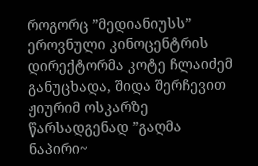როგორც ”მედიანიუსს” ეროვნული კინოცენტრის დირექტორმა კოტე ჩლაიძემ განუცხადა, შიდა შერჩევით ჟიურიმ ოსკარზე წარსადგენად ”გაღმა ნაპირი~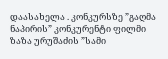დაასახელა . კონკურსზე ”გაღმა ნაპირის” კონკურენტი ფილმი ზაზა ურუშაძის ”სამი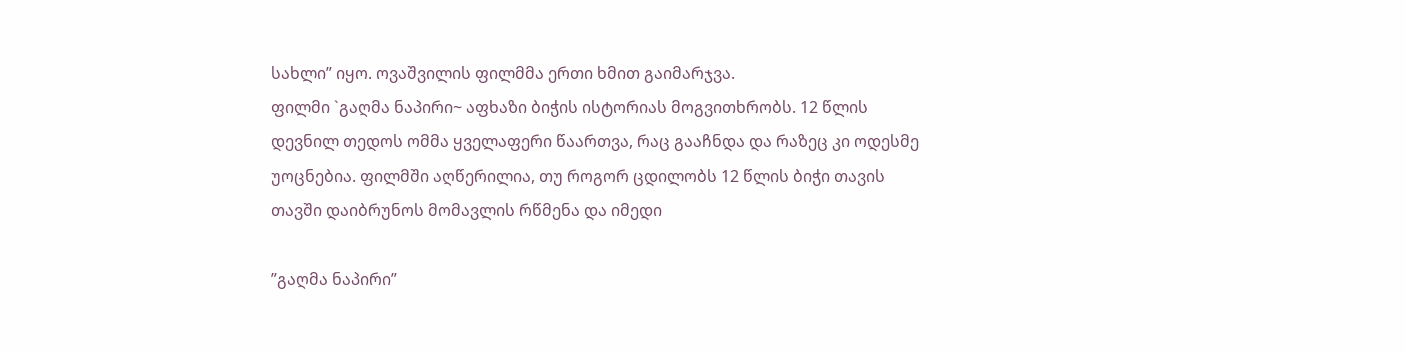სახლი” იყო. ოვაშვილის ფილმმა ერთი ხმით გაიმარჯვა.
ფილმი `გაღმა ნაპირი~ აფხაზი ბიჭის ისტორიას მოგვითხრობს. 12 წლის დევნილ თედოს ომმა ყველაფერი წაართვა, რაც გააჩნდა და რაზეც კი ოდესმე უოცნებია. ფილმში აღწერილია, თუ როგორ ცდილობს 12 წლის ბიჭი თავის თავში დაიბრუნოს მომავლის რწმენა და იმედი

”გაღმა ნაპირი”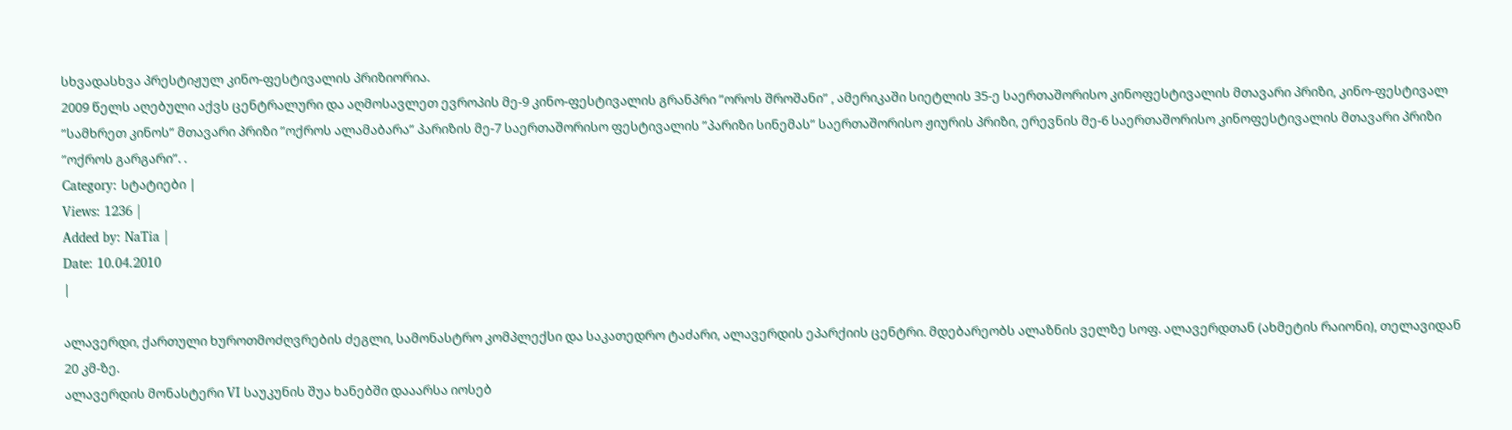სხვადასხვა პრესტიჟულ კინო-ფესტივალის პრიზიორია.
2009 წელს აღებული აქვს ცენტრალური და აღმოსავლეთ ევროპის მე-9 კინო-ფესტივალის გრანპრი ”ოროს შროშანი” , ამერიკაში სიეტლის 35-ე საერთაშორისო კინოფესტივალის მთავარი პრიზი, კინო-ფესტივალ ”სამხრეთ კინოს” მთავარი პრიზი ”ოქროს ალამაბარა” პარიზის მე-7 საერთაშორისო ფესტივალის ”პარიზი სინემას” საერთაშორისო ჟიურის პრიზი, ერევნის მე-6 საერთაშორისო კინოფესტივალის მთავარი პრიზი ”ოქროს გარგარი”. .
Category: სტატიები |
Views: 1236 |
Added by: NaTia |
Date: 10.04.2010
|

ალავერდი, ქართული ხუროთმოძღვრების ძეგლი, სამონასტრო კომპლექსი და საკათედრო ტაძარი, ალავერდის ეპარქიის ცენტრი. მდებარეობს ალაზნის ველზე სოფ. ალავერდთან (ახმეტის რაიონი), თელავიდან 20 კმ-ზე.
ალავერდის მონასტერი VI საუკუნის შუა ხანებში დააარსა იოსებ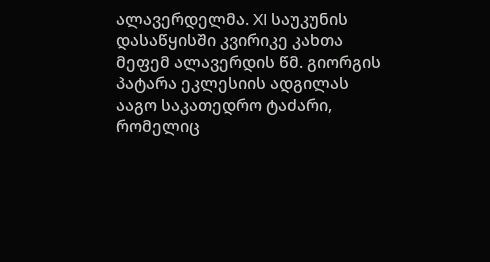ალავერდელმა. XI საუკუნის დასაწყისში კვირიკე კახთა მეფემ ალავერდის წმ. გიორგის პატარა ეკლესიის ადგილას ააგო საკათედრო ტაძარი, რომელიც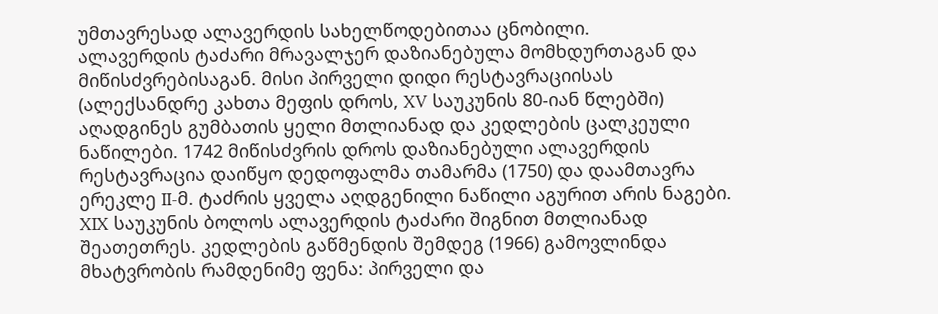უმთავრესად ალავერდის სახელწოდებითაა ცნობილი.
ალავერდის ტაძარი მრავალჯერ დაზიანებულა მომხდურთაგან და მიწისძვრებისაგან. მისი პირველი დიდი რესტავრაციისას (ალექსანდრე კახთა მეფის დროს, XV საუკუნის 80-იან წლებში) აღადგინეს გუმბათის ყელი მთლიანად და კედლების ცალკეული ნაწილები. 1742 მიწისძვრის დროს დაზიანებული ალავერდის რესტავრაცია დაიწყო დედოფალმა თამარმა (1750) და დაამთავრა ერეკლე II-მ. ტაძრის ყველა აღდგენილი ნაწილი აგურით არის ნაგები. XIX საუკუნის ბოლოს ალავერდის ტაძარი შიგნით მთლიანად შეათეთრეს. კედლების გაწმენდის შემდეგ (1966) გამოვლინდა მხატვრობის რამდენიმე ფენა: პირველი და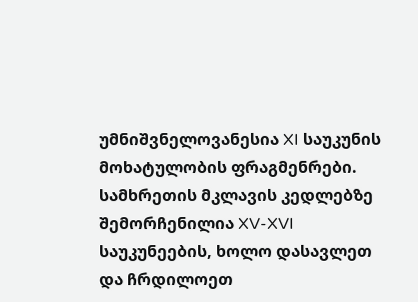უმნიშვნელოვანესია XI საუკუნის მოხატულობის ფრაგმენრები. სამხრეთის მკლავის კედლებზე შემორჩენილია XV-XVI საუკუნეების, ხოლო დასავლეთ და ჩრდილოეთ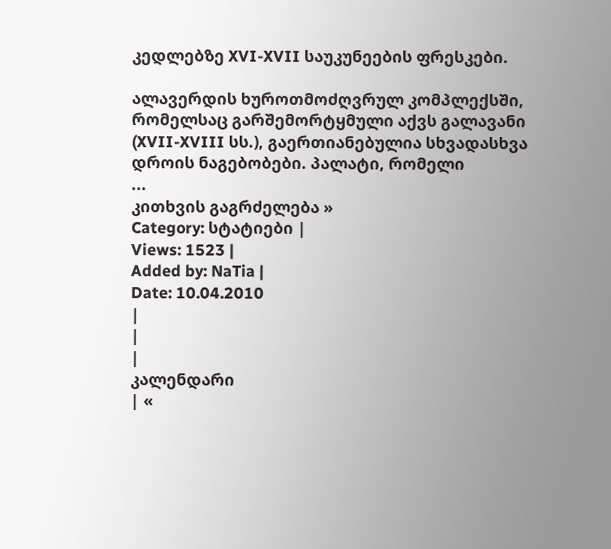კედლებზე XVI-XVII საუკუნეების ფრესკები.

ალავერდის ხუროთმოძღვრულ კომპლექსში, რომელსაც გარშემორტყმული აქვს გალავანი (XVII-XVIII სს.), გაერთიანებულია სხვადასხვა დროის ნაგებობები. პალატი, რომელი
...
კითხვის გაგრძელება »
Category: სტატიები |
Views: 1523 |
Added by: NaTia |
Date: 10.04.2010
|
|
|
კალენდარი
| «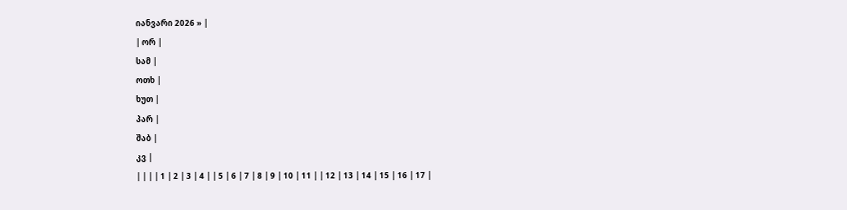იანვარი 2026 » |
| ორ |
სამ |
ოთხ |
ხუთ |
პარ |
შაბ |
კვ |
| | | | 1 | 2 | 3 | 4 | | 5 | 6 | 7 | 8 | 9 | 10 | 11 | | 12 | 13 | 14 | 15 | 16 | 17 |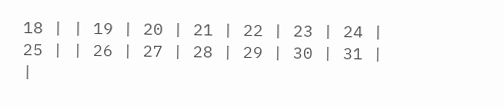18 | | 19 | 20 | 21 | 22 | 23 | 24 | 25 | | 26 | 27 | 28 | 29 | 30 | 31 |
|